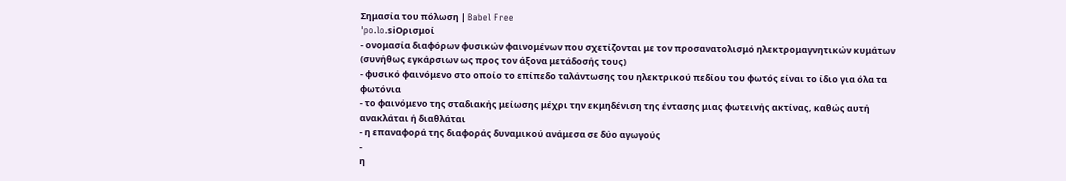Σημασία του πόλωση | Babel Free
ˈpo.lo.siΟρισμοί
- ονομασία διαφόρων φυσικών φαινομένων που σχετίζονται με τον προσανατολισμό ηλεκτρομαγνητικών κυμάτων (συνήθως εγκάρσιων ως προς τον άξονα μετάδοσής τους)
- φυσικό φαινόμενο στο οποίο το επίπεδο ταλάντωσης του ηλεκτρικού πεδίου του φωτός είναι το ίδιο για όλα τα φωτόνια
- το φαινόμενο της σταδιακής μείωσης μέχρι την εκμηδένιση της έντασης μιας φωτεινής ακτίνας, καθώς αυτή ανακλάται ή διαθλάται
- η επαναφορά της διαφοράς δυναμικού ανάμεσα σε δύο αγωγούς
-
η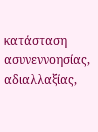κατάσταση ασυνεννοησίας, αδιαλλαξίας,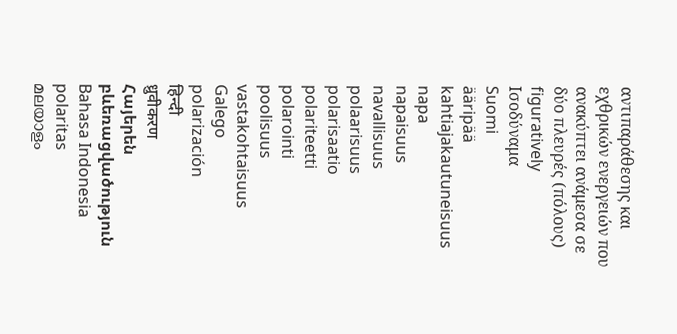αντιπαράθεσης και εχθρικών ενεργειών που ανακύπτει ανάμεσα σε δύο πλευρές (πόλους) figuratively
Ισοδύναμα
Suomi
ääripää
kahtiajakautuneisuus
napa
napaisuus
navallisuus
polaarisuus
polarisaatio
polariteetti
polarointi
poolisuus
vastakohtaisuus
Galego
polarización
हिन्दी
ध्रुवीकरण
Հայերեն
բևեռացվածություն
Bahasa Indonesia
polaritas
മലയാളം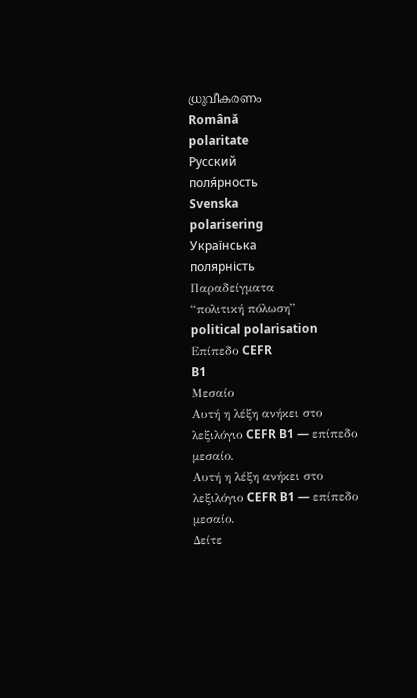ധ്രുവീകരണം
Română
polaritate
Русский
поля́рность
Svenska
polarisering
Українська
полярність
Παραδείγματα
“πολιτική πόλωση”
political polarisation
Επίπεδο CEFR
B1
Μεσαίο
Αυτή η λέξη ανήκει στο λεξιλόγιο CEFR B1 — επίπεδο μεσαίο.
Αυτή η λέξη ανήκει στο λεξιλόγιο CEFR B1 — επίπεδο μεσαίο.
Δείτε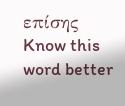επίσης
Know this word better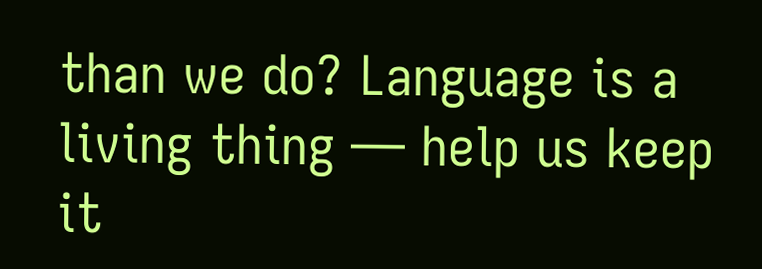than we do? Language is a living thing — help us keep it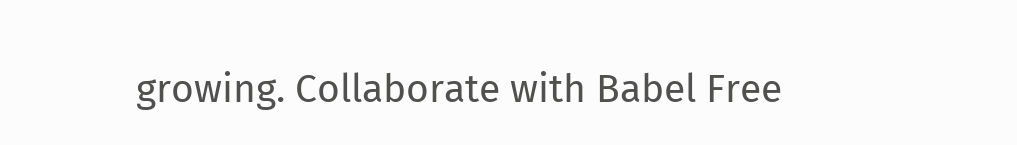growing. Collaborate with Babel Free